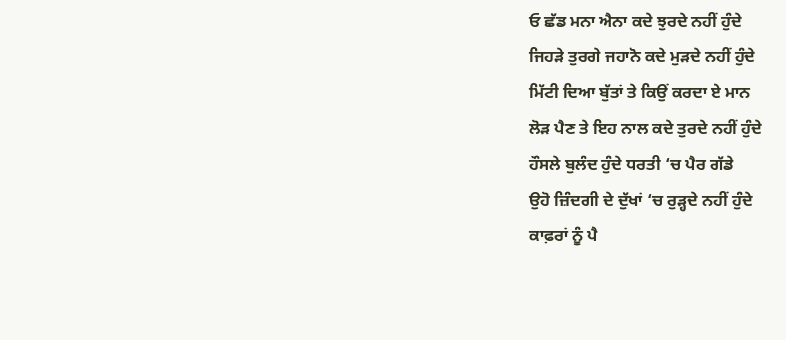ਓ ਛੱਡ ਮਨਾ ਐਨਾ ਕਦੇ ਝੁਰਦੇ ਨਹੀਂ ਹੁੰਦੇ
ਜਿਹੜੇ ਤੁਰਗੇ ਜਹਾਨੋ ਕਦੇ ਮੁੜਦੇ ਨਹੀਂ ਹੁੰਦੇ
ਮਿੱਟੀ ਦਿਆ ਬੁੱਤਾਂ ਤੇ ਕਿਉਂ ਕਰਦਾ ਏ ਮਾਨ
ਲੋੜ ਪੈਣ ਤੇ ਇਹ ਨਾਲ ਕਦੇ ਤੁਰਦੇ ਨਹੀਂ ਹੁੰਦੇ
ਹੌਸਲੇ ਬੁਲੰਦ ਹੁੰਦੇ ਧਰਤੀ ‘ਚ ਪੈਰ ਗੱਡੇ
ਉਹੋ ਜ਼ਿੰਦਗੀ ਦੇ ਦੁੱਖਾਂ ‘ਚ ਰੁੜ੍ਹਦੇ ਨਹੀਂ ਹੁੰਦੇ
ਕਾਫ਼ਰਾਂ ਨੂੰ ਪੈ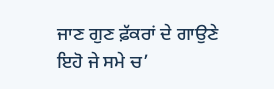ਜਾਣ ਗੁਣ ਫ਼ੱਕਰਾਂ ਦੇ ਗਾਉਣੇ
ਇਹੋ ਜੇ ਸਮੇ ਚ’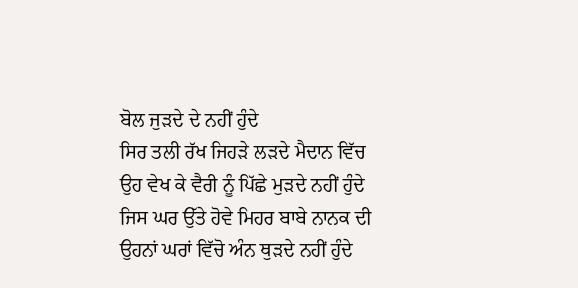ਬੋਲ ਜੁੜਦੇ ਦੇ ਨਹੀਂ ਹੁੰਦੇ
ਸਿਰ ਤਲੀ ਰੱਖ ਜਿਹੜੇ ਲੜਦੇ ਮੈਦਾਨ ਵਿੱਚ
ਉਹ ਵੇਖ ਕੇ ਵੈਰੀ ਨੂੰ ਪਿੱਛੇ ਮੁੜਦੇ ਨਹੀਂ ਹੁੰਦੇ
ਜਿਸ ਘਰ ਉੱਤੇ ਹੋਵੇ ਮਿਹਰ ਬਾਬੇ ਨਾਨਕ ਦੀ
ਉਹਨਾਂ ਘਰਾਂ ਵਿੱਚੋ ਅੰਨ ਥੁੜਦੇ ਨਹੀਂ ਹੁੰਦੇ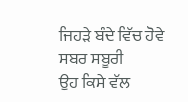ਜਿਹੜੇ ਬੰਦੇ ਵਿੱਚ ਹੋਵੇ ਸਬਰ ਸਬੂਰੀ
ਉਹ ਕਿਸੇ ਵੱਲ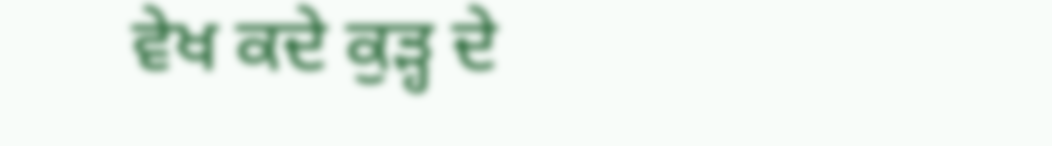ਵੇਖ ਕਦੇ ਕੁੜ੍ਹ ਦੇ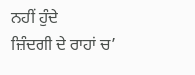ਨਹੀਂ ਹੁੰਦੇ
ਜ਼ਿੰਦਗੀ ਦੇ ਰਾਹਾਂ ਚ’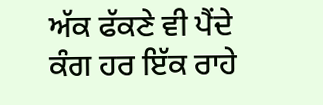ਅੱਕ ਫੱਕਣੇ ਵੀ ਪੈਂਦੇ
ਕੰਗ ਹਰ ਇੱਕ ਰਾਹੇ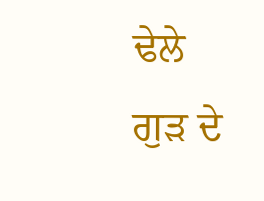ਢੇਲੇ ਗੁੜ ਦੇ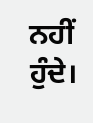ਨਹੀਂ ਹੁੰਦੇ।